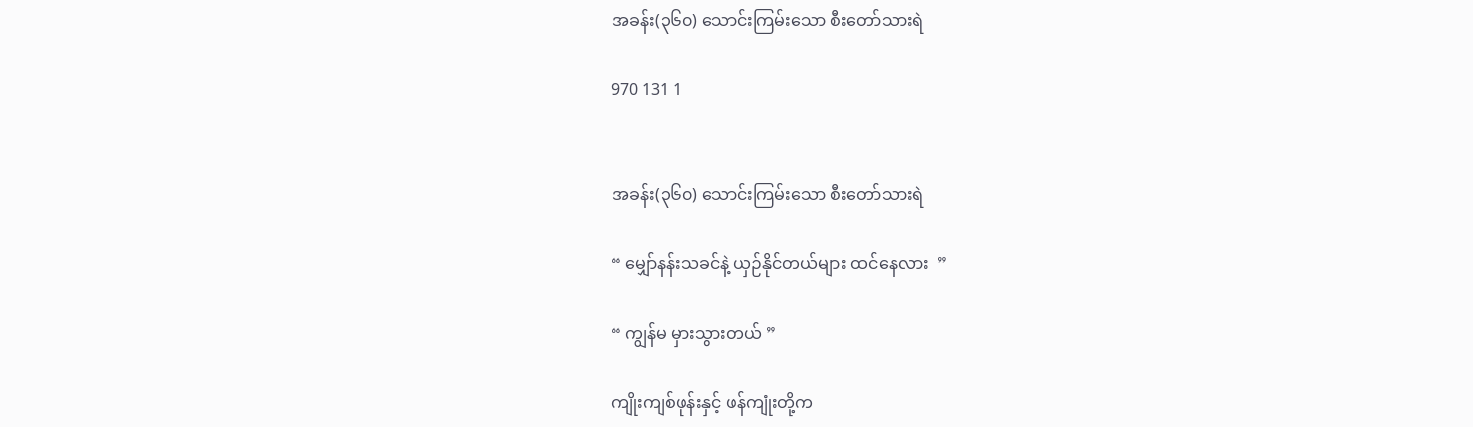အခန်း(၃၆၀) သောင်းကြမ်းသော စီးတော်သားရဲ

970 131 1


အခန်း(၃၆၀) သောင်းကြမ်းသော စီးတော်သားရဲ

“ မျှော်နန်းသခင်နဲ့ ယှဉ်နိုင်တယ်များ ထင်နေလား  ”

“ ကျွန်မ မှားသွားတယ် ”

ကျိုးကျစ်ဖုန်းနှင့် ဖန်ကျုံးတို့က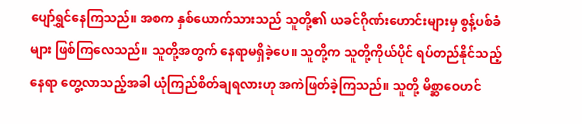ပျော်ရွှင်နေကြသည်။ အစက နှစ်ယောက်သားသည် သူတို့၏ ယခင်ဂိုဏ်းဟောင်းများမှ စွန့်ပစ်ခံများ ဖြစ်ကြလေသည်။ သူတို့အတွက် နေရာမရှိခဲ့ပေ။ သူတို့က သူတို့ကိုယ်ပိုင် ရပ်တည်နိုင်သည့်နေရာ တွေ့လာသည့်အခါ ယုံကြည်စိတ်ချရလားဟု အကဲဖြတ်ခဲ့ကြသည်။ သူတို့ မိစ္ဆာဝေဟင်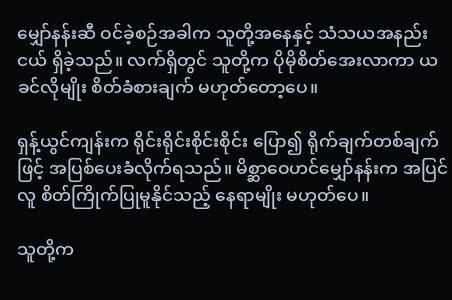မျှော်နန်းဆီ ဝင်ခဲ့စဉ်အခါက သူတို့အနေနှင့် သံသယအနည်းငယ် ရှိခဲ့သည်။ လက်ရှိတွင် သူတို့က ပိုမိုစိတ်အေးလာကာ ယခင်လိုမျိုး စိတ်ခံစားချက် မဟုတ်တော့ပေ။

ရှန့်ယွင်ကျန်းက ရိုင်းရိုင်းစိုင်းစိုင်း ပြော၍ ရိုက်ချက်တစ်ချက်ဖြင့် အပြစ်ပေးခံလိုက်ရသည်။ မိစ္ဆာဝေဟင်မျှော်နန်းက အပြင်လူ စိတ်ကြိုက်ပြုမူနိုင်သည့် နေရာမျိုး မဟုတ်ပေ။

သူတို့က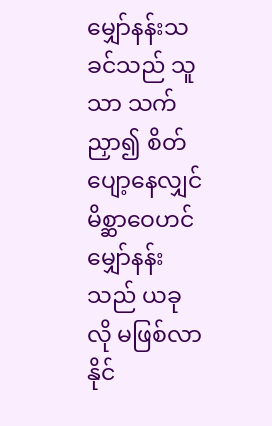မျှော်နန်းသခင်သည် သူသာ သက်ညှာ၍ စိတ်ပျော့နေလျှင် မိစ္ဆာဝေဟင်မျှော်နန်းသည် ယခုလို မဖြစ်လာနိုင်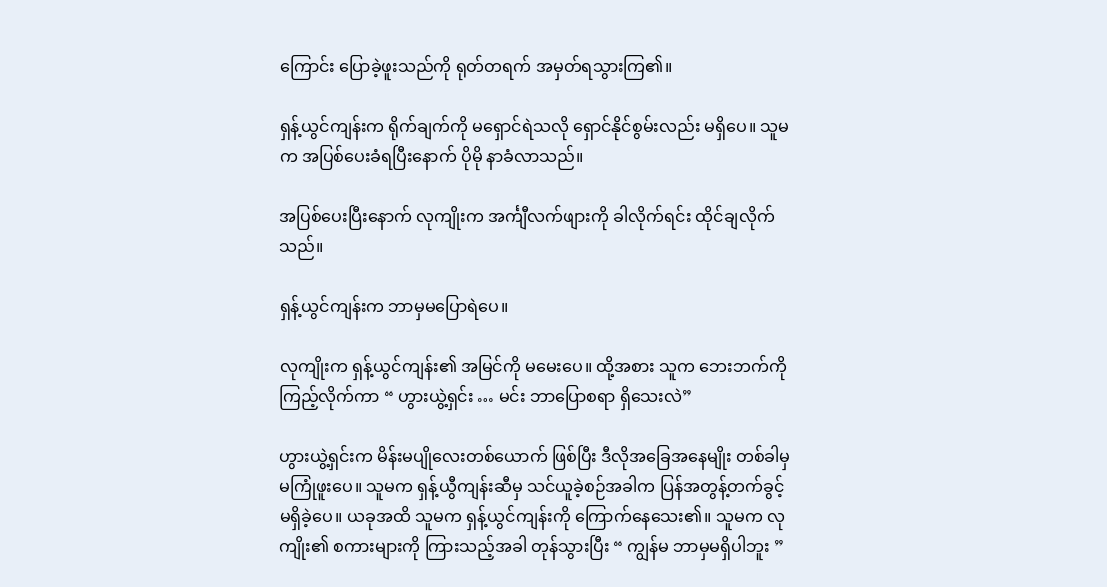ကြောင်း ပြောခဲ့ဖူးသည်ကို ရုတ်တရက် အမှတ်ရသွားကြ၏။

ရှန့်ယွင်ကျန်းက ရိုက်ချက်ကို မရှောင်ရဲသလို ရှောင်နိုင်စွမ်းလည်း မရှိပေ။ သူမက အပြစ်ပေးခံရပြီးနောက် ပိုမို နာခံလာသည်။

အပြစ်ပေးပြီးနောက် လုကျိုးက အင်္ကျီလက်ဖျားကို ခါလိုက်ရင်း ထိုင်ချလိုက်သည်။

ရှန့်ယွင်ကျန်းက ဘာမှမပြောရဲပေ။

လုကျိုးက ရှန့်ယွင်ကျန်း၏ အမြင်ကို မမေးပေ။ ထို့အစား သူက ဘေးဘက်ကို ကြည့်လိုက်ကာ “ ဟွားယွဲ့ရှင်း … မင်း ဘာပြောစရာ ရှိသေးလဲ”

ဟွားယွဲ့ရှင်းက မိန်းမပျိုလေးတစ်ယောက် ဖြစ်ပြီး ဒီလိုအခြေအနေမျိုး တစ်ခါမှ မကြုံဖူးပေ။ သူမက ရှန့်ယွီကျန်းဆီမှ သင်ယူခဲ့စဉ်အခါက ပြန်အတွန့်တက်ခွင့် မရှိခဲ့ပေ။ ယခုအထိ သူမက ရှန့်ယွင်ကျန်းကို ကြောက်နေသေး၏။ သူမက လုကျိုး၏ စကားများကို ကြားသည့်အခါ တုန်သွားပြီး “ ကျွန်မ ဘာမှမရှိပါဘူး ”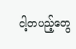ငါ့တပည့်တွေ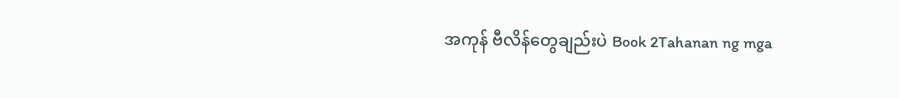အကုန် ဗီလိန်တွေချည်းပဲ Book 2Tahanan ng mga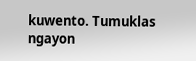kuwento. Tumuklas ngayon